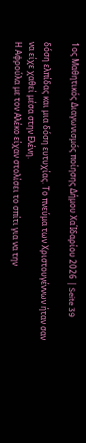1ος Μαθητικός Διαγωνισμός ποίησης Δήμου ΧαΊδαρίου 2026 | Seite 39

δόση ελπίδας και μια δόση ευτυχίας. Το πνεύμα των Χριστουγέννων ήταν σαν να είχε χαθεί μέσα στην Ελένη.
Η Αφρούλα με τον Αλέκο είχαν στολίσει το σπίτι για να την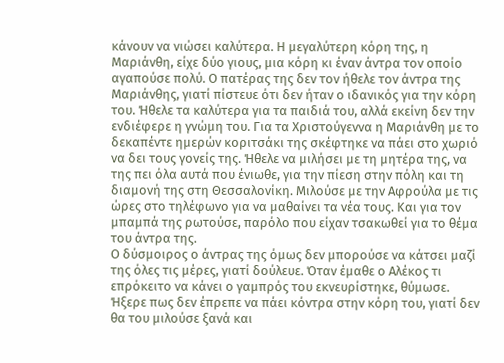κάνουν να νιώσει καλύτερα. Η μεγαλύτερη κόρη της, η Μαριάνθη, είχε δύο γιους, μια κόρη κι έναν άντρα τον οποίο αγαπούσε πολύ. Ο πατέρας της δεν τον ήθελε τον άντρα της Μαριάνθης, γιατί πίστευε ότι δεν ήταν ο ιδανικός για την κόρη του. Ήθελε τα καλύτερα για τα παιδιά του, αλλά εκείνη δεν την ενδιέφερε η γνώμη του. Για τα Χριστούγεννα η Μαριάνθη με το δεκαπέντε ημερών κοριτσάκι της σκέφτηκε να πάει στο χωριό να δει τους γονείς της. Ήθελε να μιλήσει με τη μητέρα της, να της πει όλα αυτά που ένιωθε, για την πίεση στην πόλη και τη διαμονή της στη Θεσσαλονίκη. Μιλούσε με την Αφρούλα με τις ώρες στο τηλέφωνο για να μαθαίνει τα νέα τους. Και για τον μπαμπά της ρωτούσε, παρόλο που είχαν τσακωθεί για το θέμα του άντρα της.
Ο δύσμοιρος ο άντρας της όμως δεν μπορούσε να κάτσει μαζί της όλες τις μέρες, γιατί δούλευε. Όταν έμαθε ο Αλέκος τι επρόκειτο να κάνει ο γαμπρός του εκνευρίστηκε, θύμωσε. Ήξερε πως δεν έπρεπε να πάει κόντρα στην κόρη του, γιατί δεν θα του μιλούσε ξανά και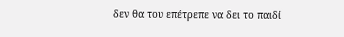δεν θα του επέτρεπε να δει το παιδί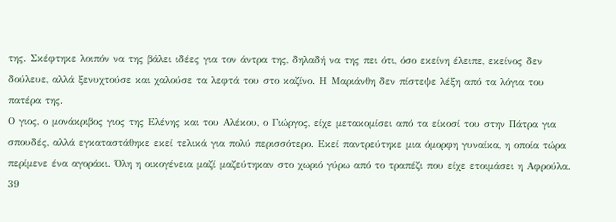της. Σκέφτηκε λοιπόν να της βάλει ιδέες για τον άντρα της, δηλαδή να της πει ότι, όσο εκείνη έλειπε, εκείνος δεν δούλευε, αλλά ξενυχτούσε και χαλούσε τα λεφτά του στο καζίνο. Η Μαριάνθη δεν πίστεψε λέξη από τα λόγια του πατέρα της.
Ο γιος, ο μονάκριβος γιος της Ελένης και του Αλέκου, ο Γιώργος, είχε μετακομίσει από τα είκοσί του στην Πάτρα για σπουδές, αλλά εγκαταστάθηκε εκεί τελικά για πολύ περισσότερο. Εκεί παντρεύτηκε μια όμορφη γυναίκα, η οποία τώρα περίμενε ένα αγοράκι. Όλη η οικογένεια μαζί μαζεύτηκαν στο χωριό γύρω από το τραπέζι που είχε ετοιμάσει η Αφρούλα.
39